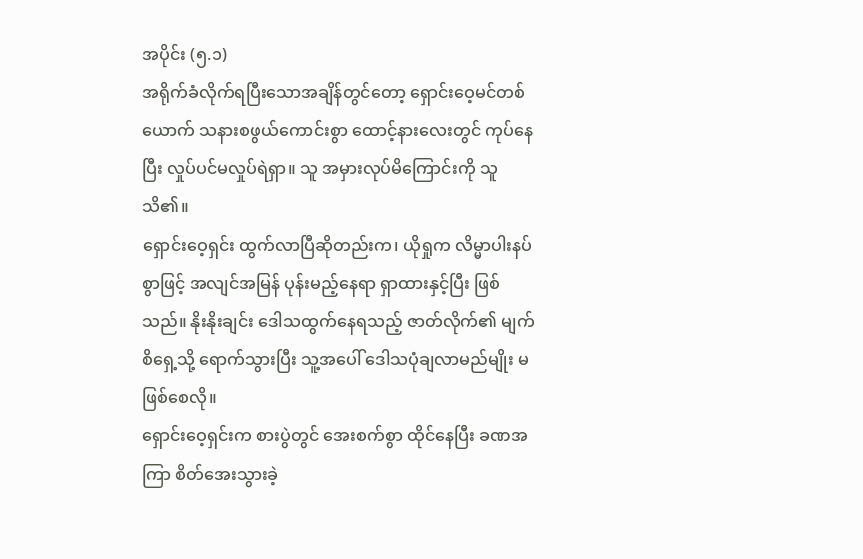အပိုင်း (၅.၁)
အရိုက်ခံလိုက်ရပြီးသောအချိန်တွင်တော့ ရှောင်းဝေ့မင်တစ်ယောက် သနားစဖွယ်ကောင်းစွာ ထောင့်နားလေးတွင် ကုပ်နေပြီး လှုပ်ပင်မလှုပ်ရဲရှာ။ သူ အမှားလုပ်မိကြောင်းကို သူ သိ၏။
ရှောင်းဝေ့ရှင်း ထွက်လာပြီဆိုတည်းက၊ ယိုရှုက လိမ္မာပါးနပ်စွာဖြင့် အလျင်အမြန် ပုန်းမည့်နေရာ ရှာထားနှင့်ပြီး ဖြစ်သည်။ နိုးနိုးချင်း ဒေါသထွက်နေရသည့် ဇာတ်လိုက်၏ မျက်စိရှေ့သို့ ရောက်သွားပြီး သူ့အပေါ် ဒေါသပုံချလာမည်မျိုး မဖြစ်စေလို။
ရှောင်းဝေ့ရှင်းက စားပွဲတွင် အေးစက်စွာ ထိုင်နေပြီး ခဏအကြာ စိတ်အေးသွားခဲ့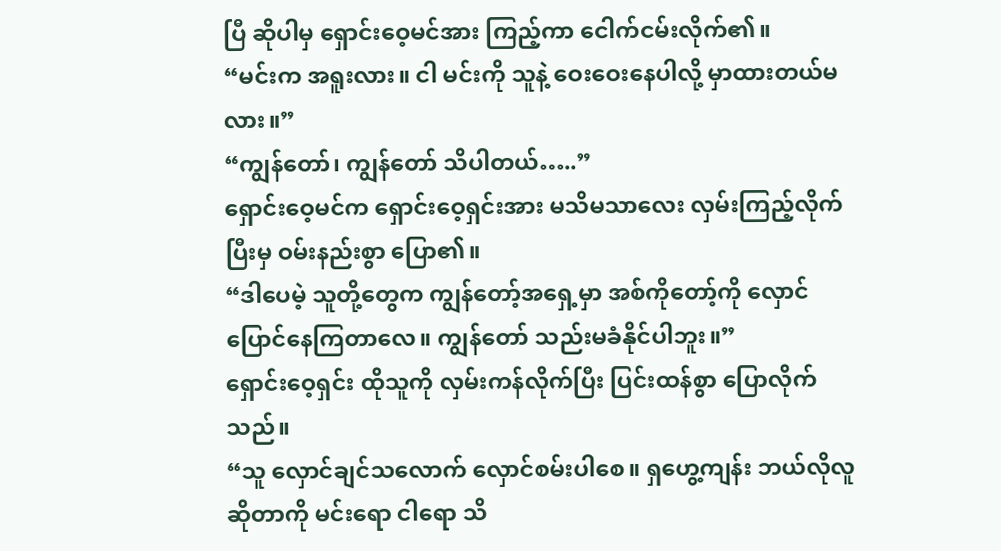ပြီ ဆိုပါမှ ရှောင်းဝေ့မင်အား ကြည့်ကာ ငေါက်ငမ်းလိုက်၏။
“မင်းက အရူးလား။ ငါ မင်းကို သူနဲ့ ဝေးဝေးနေပါလို့ မှာထားတယ်မလား။”
“ကျွန်တော်၊ ကျွန်တော် သိပါတယ်…..”
ရှောင်းဝေ့မင်က ရှောင်းဝေ့ရှင်းအား မသိမသာလေး လှမ်းကြည့်လိုက်ပြီးမှ ဝမ်းနည်းစွာ ပြော၏။
“ဒါပေမဲ့ သူတို့တွေက ကျွန်တော့်အရှေ့မှာ အစ်ကိုတော့်ကို လှောင်ပြောင်နေကြတာလေ။ ကျွန်တော် သည်းမခံနိုင်ပါဘူး။”
ရှောင်းဝေ့ရှင်း ထိုသူကို လှမ်းကန်လိုက်ပြီး ပြင်းထန်စွာ ပြောလိုက်သည်။
“သူ လှောင်ချင်သလောက် လှောင်စမ်းပါစေ။ ရှဟွေ့ကျန်း ဘယ်လိုလူဆိုတာကို မင်းရော ငါရော သိ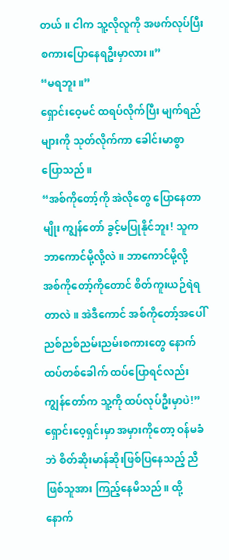တယ်။ ငါက သူ့လိုလူကို အဖက်လုပ်ပြီး စကားပြောနေရဦးမှာလား။”
“မရဘူး။”
ရှောင်းဝေ့မင် ထရပ်လိုက်ပြီး မျက်ရည်များကို သုတ်လိုက်ကာ ခေါင်းမာစွာ ပြောသည်။
“အစ်ကိုတော့်ကို အဲလိုတွေ ပြောနေတာမျိုး ကျွန်တော် ခွင့်မပြုနိုင်ဘူး! သူက ဘာကောင်မို့လို့လဲ။ ဘာကောင်မို့လို့ အစ်ကိုတော့်ကိုတောင် စိတ်ကူးယဉ်ရဲရတာလဲ။ အဲဒီကောင် အစ်ကိုတော့်အပေါ် ညစ်ညစ်ညမ်းညမ်းစကားတွေ နောက်ထပ်တစ်ခေါက် ထပ်ပြောရင်လည်း ကျွန်တော်က သူ့ကို ထပ်လုပ်ဦးမှာပဲ!”
ရှောင်းဝေ့ရှင်းမှာ အမှားကိုတော့ ဝန်မခံဘဲ စိတ်ဆိုးမာန်ဆိုးဖြစ်ပြနေသည့် ညီဖြစ်သူအား ကြည့်နေမိသည်။ ထို့နောက်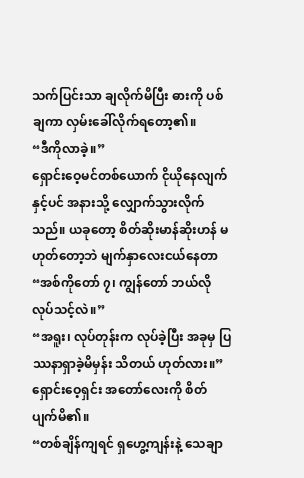သက်ပြင်းသာ ချလိုက်မိပြီး ဓားကို ပစ်ချကာ လှမ်းခေါ်လိုက်ရတော့၏။
“ဒီကိုလာခဲ့။”
ရှောင်းဝေ့မင်တစ်ယောက် ငိုယိုနေလျက်နှင့်ပင် အနားသို့ လျှောက်သွားလိုက်သည်။ ယခုတော့ စိတ်ဆိုးမာန်ဆိုးဟန် မဟုတ်တော့ဘဲ မျက်နှာလေးငယ်နေတာ
“အစ်ကိုတော် ၇၊ ကျွန်တော် ဘယ်လိုလုပ်သင့်လဲ။”
“အရူး၊ လုပ်တုန်းက လုပ်ခဲ့ပြီး အခုမှ ပြဿနာရှာခဲ့မိမှန်း သိတယ် ဟုတ်လား။”
ရှောင်းဝေ့ရှင်း အတော်လေးကို စိတ်ပျက်မိ၏။
“တစ်ချိန်ကျရင် ရှဟွေ့ကျန်းနဲ့ သေချာ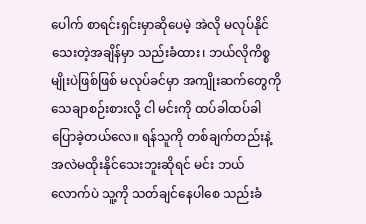ပေါက် စာရင်းရှင်းမှာဆိုပေမဲ့ အဲလို မလုပ်နိုင်သေးတဲ့အချိန်မှာ သည်းခံထား၊ ဘယ်လိုကိစ္စမျိုးပဲဖြစ်ဖြစ် မလုပ်ခင်မှာ အကျိုးဆက်တွေကို သေချာစဉ်းစားလို့ ငါ မင်းကို ထပ်ခါထပ်ခါ ပြောခဲ့တယ်လေ။ ရန်သူကို တစ်ချက်တည်းနဲ့ အလဲမထိုးနိုင်သေးဘူးဆိုရင် မင်း ဘယ်လောက်ပဲ သူ့ကို သတ်ချင်နေပါစေ သည်းခံ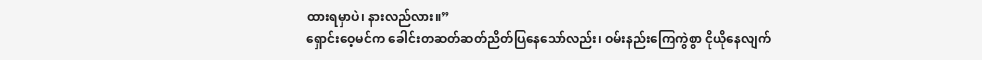ထားရမှာပဲ၊ နားလည်လား။”
ရှောင်းဝေ့မင်က ခေါင်းတဆတ်ဆတ်ညိတ်ပြနေသော်လည်း၊ ဝမ်းနည်းကြေကွဲစွာ ငိုယိုနေလျက်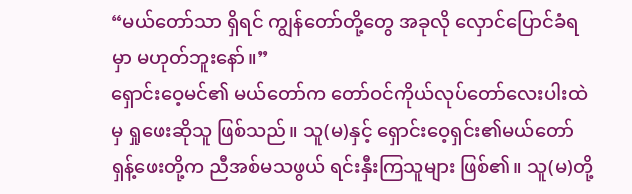“မယ်တော်သာ ရှိရင် ကျွန်တော်တို့တွေ အခုလို လှောင်ပြောင်ခံရမှာ မဟုတ်ဘူးနော်။”
ရှောင်းဝေ့မင်၏ မယ်တော်က တော်ဝင်ကိုယ်လုပ်တော်လေးပါးထဲမှ ရှုဖေးဆိုသူ ဖြစ်သည်။ သူ(မ)နှင့် ရှောင်းဝေ့ရှင်း၏မယ်တော် ရှန့်ဖေးတို့က ညီအစ်မသဖွယ် ရင်းနှီးကြသူများ ဖြစ်၏။ သူ(မ)တို့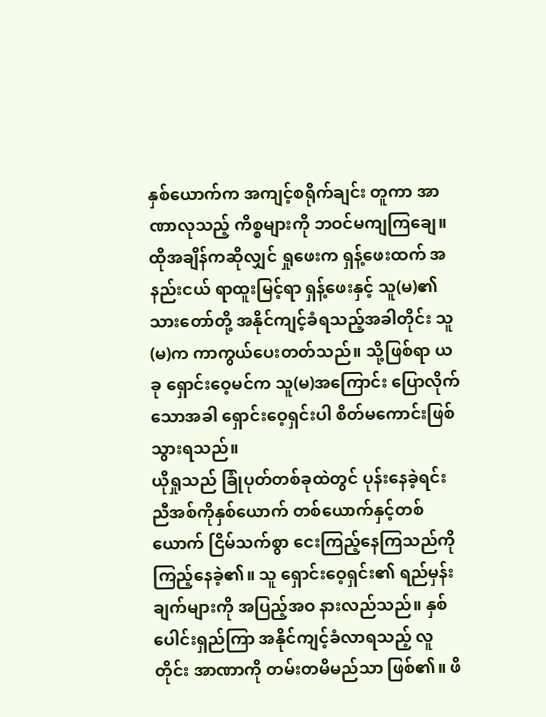နှစ်ယောက်က အကျင့်စရိုက်ချင်း တူကာ အာဏာလုသည့် ကိစ္စများကို ဘဝင်မကျကြချေ။ ထိုအချိန်ကဆိုလျှင် ရှုဖေးက ရှန့်ဖေးထက် အနည်းငယ် ရာထူးမြင့်ရာ ရှန့်ဖေးနှင့် သူ(မ)၏သားတော်တို့ အနိုင်ကျင့်ခံရသည့်အခါတိုင်း သူ(မ)က ကာကွယ်ပေးတတ်သည်။ သို့ဖြစ်ရာ ယခု ရှောင်းဝေ့မင်က သူ(မ)အကြောင်း ပြောလိုက်သောအခါ ရှောင်းဝေ့ရှင်းပါ စိတ်မကောင်းဖြစ်သွားရသည်။
ယိုရှုသည် ခြုံပုတ်တစ်ခုထဲတွင် ပုန်းနေခဲ့ရင်း ညီအစ်ကိုနှစ်ယောက် တစ်ယောက်နှင့်တစ်ယောက် ငြိမ်သက်စွာ ငေးကြည့်နေကြသည်ကို ကြည့်နေခဲ့၏။ သူ ရှောင်းဝေ့ရှင်း၏ ရည်မှန်းချက်များကို အပြည့်အဝ နားလည်သည်။ နှစ်ပေါင်းရှည်ကြာ အနိုင်ကျင့်ခံလာရသည့် လူတိုင်း အာဏာကို တမ်းတမိမည်သာ ဖြစ်၏။ ဖိ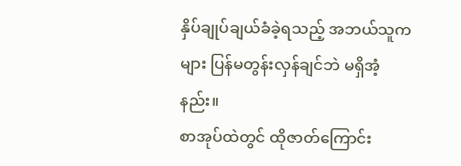နှိပ်ချုပ်ချယ်ခံခဲ့ရသည့် အဘယ်သူကများ ပြန်မတွန်းလှန်ချင်ဘဲ မရှိအံ့နည်း။
စာအုပ်ထဲတွင် ထိုဇာတ်ကြောင်း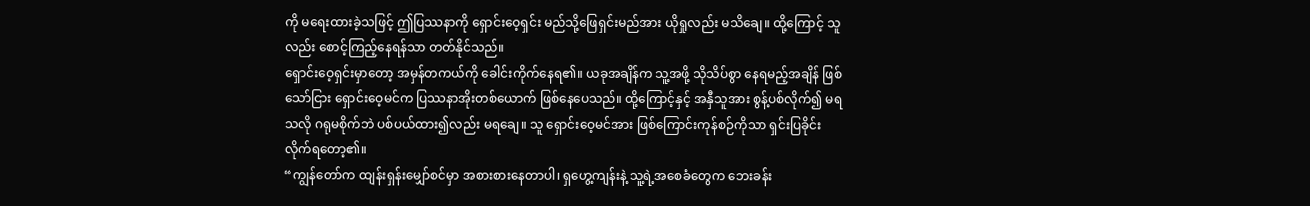ကို မရေးထားခဲ့သဖြင့် ဤပြဿနာကို ရှောင်းဝေ့ရှင်း မည်သို့ဖြေရှင်းမည်အား ယိုရှုလည်း မသိချေ။ ထို့ကြောင့် သူလည်း စောင့်ကြည့်နေရန်သာ တတ်နိုင်သည်။
ရှောင်းဝေ့ရှင်းမှာတော့ အမှန်တကယ်ကို ခေါင်းကိုက်နေရ၏။ ယခုအချိန်က သူ့အဖို့ သိုသိပ်စွာ နေရမည့်အချိန် ဖြစ်သော်ငြား ရှောင်းဝေ့မင်က ပြဿနာအိုးတစ်ယောက် ဖြစ်နေပေသည်။ ထို့ကြောင့်နှင့် အနှီသူအား စွန့်ပစ်လိုက်၍ မရသလို ဂရုမစိုက်ဘဲ ပစ်ပယ်ထား၍လည်း မရချေ။ သူ ရှောင်းဝေ့မင်အား ဖြစ်ကြောင်းကုန်စဉ်ကိုသာ ရှင်းပြခိုင်းလိုက်ရတော့၏။
“ကျွန်တော်က ထျန်းရှန်းမျှော်စင်မှာ အစားစားနေတာပါ၊ ရှဟွေ့ကျန်းနဲ့ သူ့ရဲ့အစေခံတွေက ဘေးခန်း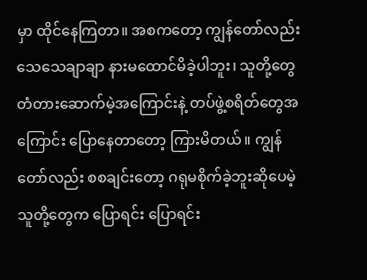မှာ ထိုင်နေကြတာ။ အစကတော့ ကျွန်တော်လည်း သေသေချာချာ နားမထောင်မိခဲ့ပါဘူး၊ သူတို့တွေ တံတားဆောက်မဲ့အကြောင်းနဲ့ တပ်ဖွဲ့စရိတ်တွေအကြောင်း ပြောနေတာတော့ ကြားမိတယ်။ ကျွန်တော်လည်း စစချင်းတော့ ဂရုမစိုက်ခဲ့ဘူးဆိုပေမဲ့ သူတို့တွေက ပြောရင်း ပြောရင်း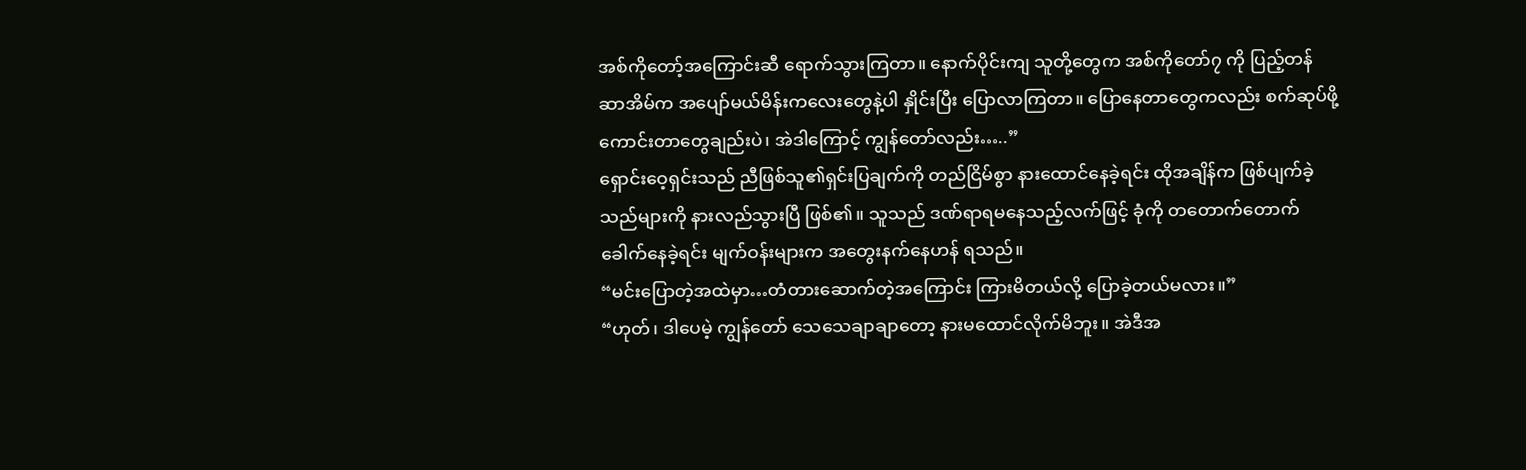အစ်ကိုတော့်အကြောင်းဆီ ရောက်သွားကြတာ။ နောက်ပိုင်းကျ သူတို့တွေက အစ်ကိုတော်၇ ကို ပြည့်တန်ဆာအိမ်က အပျော်မယ်မိန်းကလေးတွေနဲ့ပါ နှိုင်းပြီး ပြောလာကြတာ။ ပြောနေတာတွေကလည်း စက်ဆုပ်ဖို့ကောင်းတာတွေချည်းပဲ၊ အဲဒါကြောင့် ကျွန်တော်လည်း…..”
ရှောင်းဝေ့ရှင်းသည် ညီဖြစ်သူ၏ရှင်းပြချက်ကို တည်ငြိမ်စွာ နားထောင်နေခဲ့ရင်း ထိုအချိန်က ဖြစ်ပျက်ခဲ့သည်များကို နားလည်သွားပြီ ဖြစ်၏။ သူသည် ဒဏ်ရာရမနေသည့်လက်ဖြင့် ခုံကို တတောက်တောက်ခေါက်နေခဲ့ရင်း မျက်ဝန်းများက အတွေးနက်နေဟန် ရသည်။
“မင်းပြောတဲ့အထဲမှာ…တံတားဆောက်တဲ့အကြောင်း ကြားမိတယ်လို့ ပြောခဲ့တယ်မလား။”
“ဟုတ်၊ ဒါပေမဲ့ ကျွန်တော် သေသေချာချာတော့ နားမထောင်လိုက်မိဘူး။ အဲဒီအ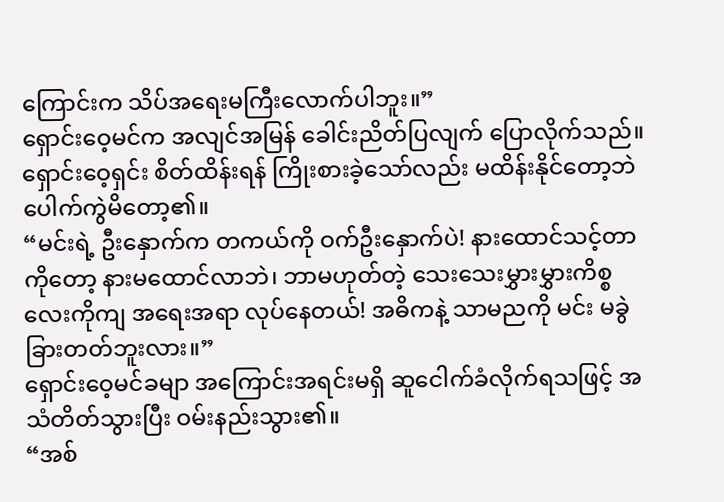ကြောင်းက သိပ်အရေးမကြီးလောက်ပါဘူး။”
ရှောင်းဝေ့မင်က အလျင်အမြန် ခေါင်းညိတ်ပြလျက် ပြောလိုက်သည်။
ရှောင်းဝေ့ရှင်း စိတ်ထိန်းရန် ကြိုးစားခဲ့သော်လည်း မထိန်းနိုင်တော့ဘဲ ပေါက်ကွဲမိတော့၏။
“မင်းရဲ့ ဦးနှောက်က တကယ်ကို ဝက်ဦးနှောက်ပဲ! နားထောင်သင့်တာကိုတော့ နားမထောင်လာဘဲ၊ ဘာမဟုတ်တဲ့ သေးသေးမွှားမွှားကိစ္စလေးကိုကျ အရေးအရာ လုပ်နေတယ်! အဓိကနဲ့ သာမညကို မင်း မခွဲခြားတတ်ဘူးလား။”
ရှောင်းဝေ့မင်ခမျာ အကြောင်းအရင်းမရှိ ဆူငေါက်ခံလိုက်ရသဖြင့် အသံတိတ်သွားပြီး ဝမ်းနည်းသွား၏။
“အစ်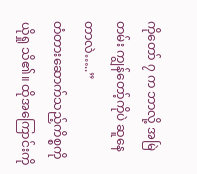ကိုတော် ၇ က ဘာလို့ အမြဲတမ်း ကျွန်တော့်ကိုပဲ ဆူနေတာလဲ…..”
တံတားဆောက်သည့်ကိစ္စကို ယိုရှု သိ၏။ ထိုအကြောင်းကို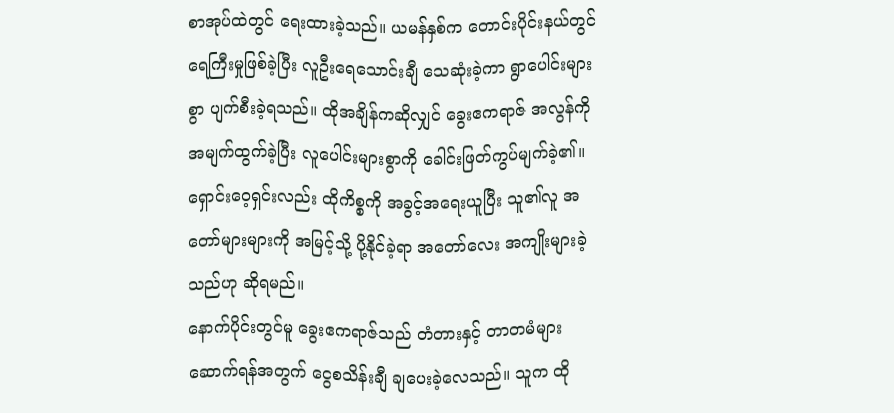စာအုပ်ထဲတွင် ရေးထားခဲ့သည်။ ယမန်နှစ်က တောင်းပိုင်းနယ်တွင် ရေကြီးမှုဖြစ်ခဲ့ပြီး လူဦးရေသောင်းချီ သေဆုံးခဲ့ကာ ရွာပေါင်းများစွာ ပျက်စီးခဲ့ရသည်။ ထိုအချိန်ကဆိုလျှင် ခွေးဧကရာဇ် အလွန်ကို အမျက်ထွက်ခဲ့ပြီး လူပေါင်းများစွာကို ခေါင်းဖြတ်ကွပ်မျက်ခဲ့၏။ ရှောင်းဝေ့ရှင်းလည်း ထိုကိစ္စကို အခွင့်အရေးယူပြီး သူ၏လူ အတော်များများကို အမြင့်သို့ ပို့နိုင်ခဲ့ရာ အတော်လေး အကျိုးများခဲ့သည်ဟု ဆိုရမည်။
နောက်ပိုင်းတွင်မူ ခွေးဧကရာဇ်သည် တံတားနှင့် တာတမံများ ဆောက်ရန်အတွက် ငွေစသိန်းချီ ချပေးခဲ့လေသည်။ သူက ထို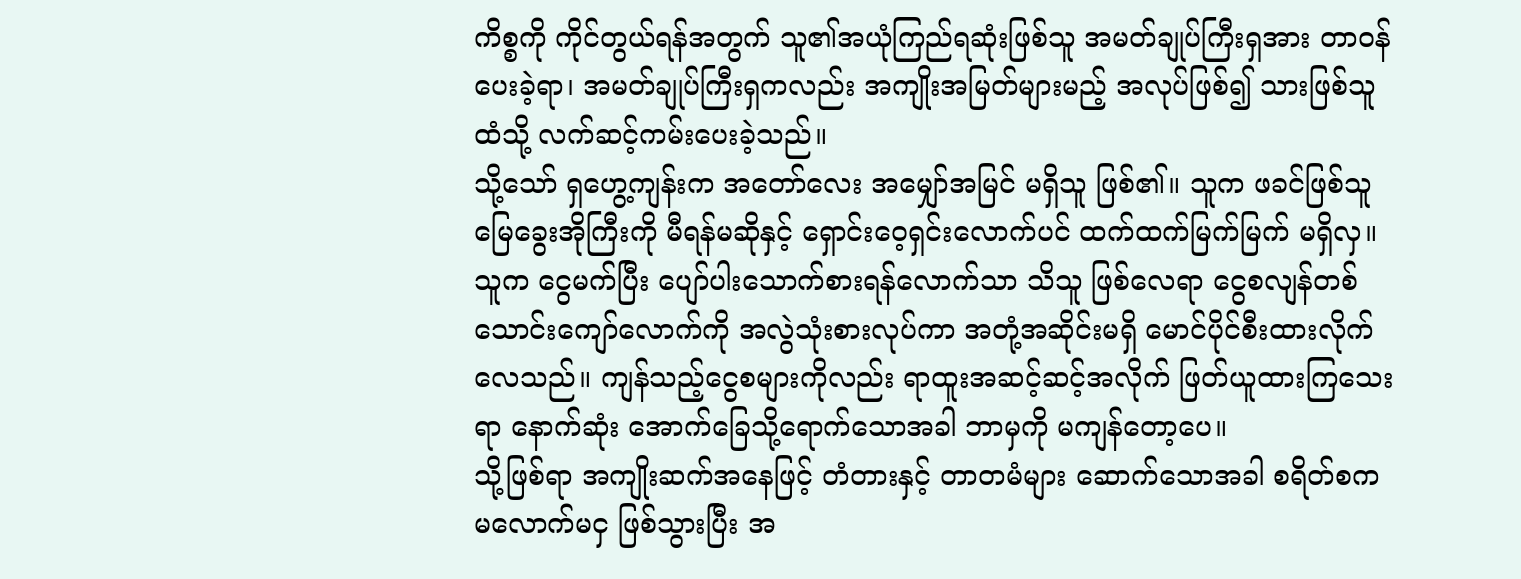ကိစ္စကို ကိုင်တွယ်ရန်အတွက် သူ၏အယုံကြည်ရဆုံးဖြစ်သူ အမတ်ချုပ်ကြီးရှအား တာဝန်ပေးခဲ့ရာ၊ အမတ်ချုပ်ကြီးရှကလည်း အကျိုးအမြတ်များမည့် အလုပ်ဖြစ်၍ သားဖြစ်သူထံသို့ လက်ဆင့်ကမ်းပေးခဲ့သည်။
သို့သော် ရှဟွေ့ကျန်းက အတော်လေး အမျှော်အမြင် မရှိသူ ဖြစ်၏။ သူက ဖခင်ဖြစ်သူ မြေခွေးအိုကြီးကို မီရန်မဆိုနှင့် ရှောင်းဝေ့ရှင်းလောက်ပင် ထက်ထက်မြက်မြက် မရှိလှ။ သူက ငွေမက်ပြီး ပျော်ပါးသောက်စားရန်လောက်သာ သိသူ ဖြစ်လေရာ ငွေစလျန်တစ်သောင်းကျော်လောက်ကို အလွဲသုံးစားလုပ်ကာ အတုံ့အဆိုင်းမရှိ မောင်ပိုင်စီးထားလိုက်လေသည်။ ကျန်သည့်ငွေစများကိုလည်း ရာထူးအဆင့်ဆင့်အလိုက် ဖြတ်ယူထားကြသေးရာ နောက်ဆုံး အောက်ခြေသို့ရောက်သောအခါ ဘာမှကို မကျန်တော့ပေ။
သို့ဖြစ်ရာ အကျိုးဆက်အနေဖြင့် တံတားနှင့် တာတမံများ ဆောက်သောအခါ စရိတ်စက မလောက်မငှ ဖြစ်သွားပြီး အ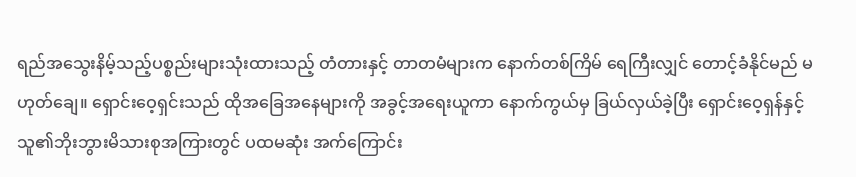ရည်အသွေးနိမ့်သည့်ပစ္စည်းများသုံးထားသည့် တံတားနှင့် တာတမံများက နောက်တစ်ကြိမ် ရေကြီးလျှင် တောင့်ခံနိုင်မည် မဟုတ်ချေ။ ရှောင်းဝေ့ရှင်းသည် ထိုအခြေအနေများကို အခွင့်အရေးယူကာ နောက်ကွယ်မှ ခြယ်လှယ်ခဲ့ပြီး ရှောင်းဝေ့ရှန်နှင့် သူ၏ဘိုးဘွားမိသားစုအကြားတွင် ပထမဆုံး အက်ကြောင်း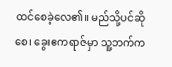ထင်စေခဲ့လေ၏။ မည်သို့ပင်ဆိုစေ၊ ခွေးဧကရာဇ်မှာ သူ့ဘက်က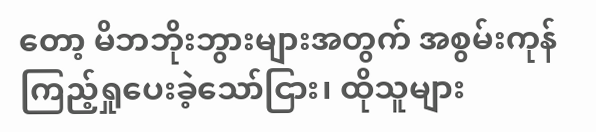တော့ မိဘဘိုးဘွားများအတွက် အစွမ်းကုန် ကြည့်ရှုပေးခဲ့သော်ငြား၊ ထိုသူများ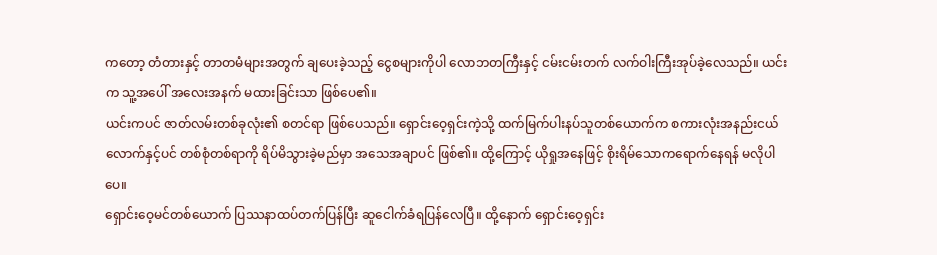ကတော့ တံတားနှင့် တာတမံများအတွက် ချပေးခဲ့သည့် ငွေစများကိုပါ လောဘတကြီးနှင့် ငမ်းငမ်းတက် လက်ဝါးကြီးအုပ်ခဲ့လေသည်။ ယင်းက သူ့အပေါ် အလေးအနက် မထားခြင်းသာ ဖြစ်ပေ၏။
ယင်းကပင် ဇာတ်လမ်းတစ်ခုလုံး၏ စတင်ရာ ဖြစ်ပေသည်။ ရှောင်းဝေ့ရှင်းကဲ့သို့ ထက်မြက်ပါးနပ်သူတစ်ယောက်က စကားလုံးအနည်းငယ်လောက်နှင့်ပင် တစ်စုံတစ်ရာကို ရိပ်မိသွားခဲ့မည်မှာ အသေအချာပင် ဖြစ်၏။ ထို့ကြောင့် ယိုရှုအနေဖြင့် စိုးရိမ်သောကရောက်နေရန် မလိုပါပေ။
ရှောင်းဝေ့မင်တစ်ယောက် ပြဿနာထပ်တက်ပြန်ပြီး ဆူငေါက်ခံရပြန်လေပြီ။ ထို့နောက် ရှောင်းဝေ့ရှင်း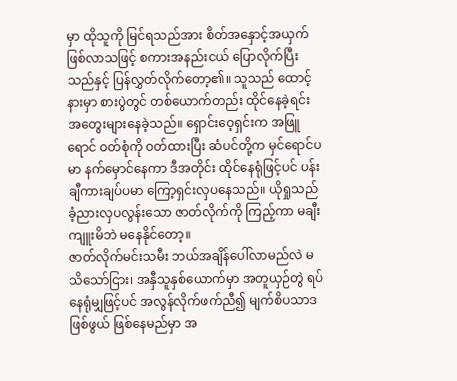မှာ ထိုသူကို မြင်ရသည်အား စိတ်အနှောင့်အယှက်ဖြစ်လာသဖြင့် စကားအနည်းငယ် ပြောလိုက်ပြီးသည်နှင့် ပြန်လွှတ်လိုက်တော့၏။ သူသည် ထောင့်နားမှာ စားပွဲတွင် တစ်ယောက်တည်း ထိုင်နေခဲ့ရင်း အတွေးများနေခဲ့သည်။ ရှောင်းဝေ့ရှင်းက အဖြူရောင် ဝတ်စုံကို ဝတ်ထားပြီး ဆံပင်တို့က မှင်ရောင်ပမာ နက်မှောင်နေကာ ဒီအတိုင်း ထိုင်နေရုံဖြင့်ပင် ပန်းချီကားချပ်ပမာ ကြော့ရှင်းလှပနေသည်။ ယိုရှုသည် ခံ့ညားလှပလွန်းသော ဇာတ်လိုက်ကို ကြည့်ကာ မချီးကျူးမိဘဲ မနေနိုင်တော့။
ဇာတ်လိုက်မင်းသမီး ဘယ်အချိန်ပေါ်လာမည်လဲ မသိသော်ငြား၊ အနှီသူနှစ်ယောက်မှာ အတူယှဉ်တွဲ ရပ်နေရုံမျှဖြင့်ပင် အလွန်လိုက်ဖက်ညီ၍ မျက်စိပသာဒဖြစ်ဖွယ် ဖြစ်နေမည်မှာ အ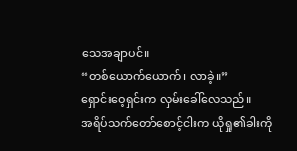သေအချာပင်။
“တစ်ယောက်ယောက်၊ လာခဲ့။”
ရှောင်းဝေ့ရှင်းက လှမ်းခေါ်လေသည်။
အရိပ်သက်တော်စောင့်ငါးက ယိုရှု၏ခါးကို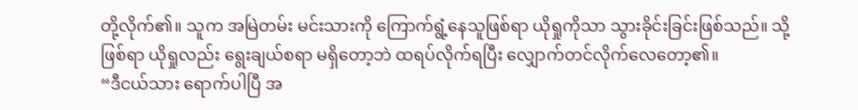တို့လိုက်၏။ သူက အမြဲတမ်း မင်းသားကို ကြောက်ရွံ့နေသူဖြစ်ရာ ယိုရှုကိုသာ သွားခိုင်းခြင်းဖြစ်သည်။ သို့ဖြစ်ရာ ယိုရှုလည်း ရွေးချယ်စရာ မရှိတော့ဘဲ ထရပ်လိုက်ရပြီး လျှောက်တင်လိုက်လေတော့၏။
“ဒီငယ်သား ရောက်ပါပြီ အ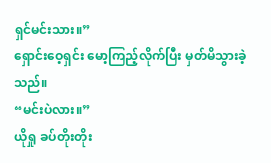ရှင်မင်းသား။”
ရှောင်းဝေ့ရှင်း မော့ကြည့်လိုက်ပြီး မှတ်မိသွားခဲ့သည်။
“မင်းပဲလား။”
ယိုရှု ခပ်တိုးတိုး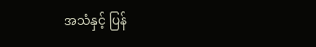အသံနှင့် ပြန်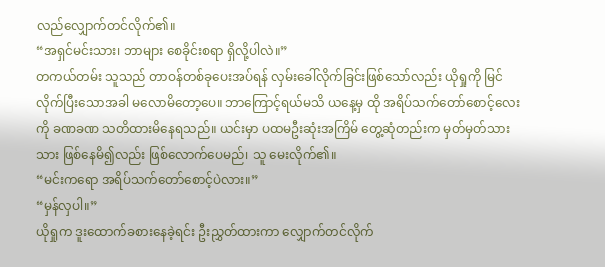လည်လျှောက်တင်လိုက်၏။
“အရှင်မင်းသား၊ ဘာများ စေခိုင်းစရာ ရှိလို့ပါလဲ။”
တကယ်တမ်း သူသည် တာဝန်တစ်ခုပေးအပ်ရန် လှမ်းခေါ်လိုက်ခြင်းဖြစ်သော်လည်း ယိုရှုကို မြင်လိုက်ပြီးသောအခါ မလောမိတော့ပေ။ ဘာကြောင့်ရယ်မသိ ယနေ့မှ ထို အရိပ်သက်တော်စောင့်လေးကို ခဏခဏ သတိထားမိနေရသည်။ ယင်းမှာ ပထမဦးဆုံးအကြိမ် တွေ့ဆုံတည်းက မှတ်မှတ်သားသား ဖြစ်နေမိ၍လည်း ဖြစ်လောက်ပေမည်၊ သူ မေးလိုက်၏။
“မင်းကရော အရိပ်သက်တော်စောင့်ပဲလား။”
“မှန်လှပါ။”
ယိုရှုက ဒူးထောက်ခစားနေခဲ့ရင်း ဦးညွှတ်ထားကာ လျှောက်တင်လိုက်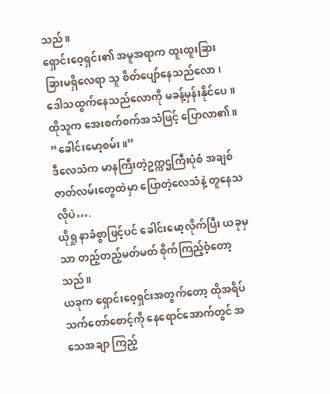သည်။
ရှောင်းဝေ့ရှင်း၏ အမူအရာက ထူးထူးခြားခြားမရှိလေရာ သူ စိတ်ပျော်နေသည်လော၊ ဒေါသထွက်နေသည်လောကို မခန့်မှန်းနိုင်ပေ။ ထိုသူက အေးစက်စက်အသံဖြင့် ပြောလာ၏။
“ခေါင်းမော့စမ်း။”
ဒီလေသံက မာနကြီးတဲ့ဥက္ကဌကြီးပုံစံ အချစ်ဇာတ်လမ်းတွေထဲမှာ ပြောတဲ့လေသံနဲ့ တူနေသလိုပဲ….
ယိုရှု နာခံစွာဖြင့်ပင် ခေါင်းမော့လိုက်ပြီး ယခုမှသာ တည့်တည့်မတ်မတ် စိုက်ကြည့်ဝံ့တော့သည်။
ယခုက ရှောင်းဝေ့ရှင်းအတွက်တော့ ထိုအရိပ်သက်တော်စောင့်ကို နေရောင်အောက်တွင် အသေအချာ ကြည့်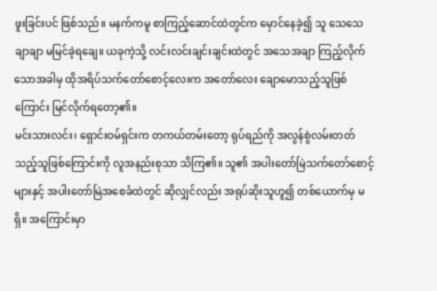ဖူးခြင်းပင် ဖြစ်သည်။ မနက်ကမူ စာကြည့်ဆောင်ထဲတွင်က မှောင်နေခဲ့၍ သူ သေသေချာချာ မမြင်ခဲ့ရချေ။ ယခုကဲ့သို့ လင်းလင်းချင်းချင်းထဲတွင် အသေအချာ ကြည့်လိုက်သောအခါမှ ထိုအရိပ်သက်တော်စောင့်လေးက အတော်လေး ချောမောသည့်သူဖြစ်ကြောင်း မြင်လိုက်ရတော့၏။
မင်းသားလင်း၊ ရှောင်းဝမ်ရှင်းက တကယ်တမ်းတော့ ရုပ်ရည်ကို အလွန်စွဲလမ်းတတ်သည့်သူဖြစ်ကြောင်းကို လူအနည်းစုသာ သိကြ၏။ သူ၏ အပါးတော်မြဲသက်တော်စောင့်များနှင့် အပါးတော်မြဲအစေခံထဲတွင် ဆိုလျှင်လည်း အရုပ်ဆိုးသူဟူ၍ တစ်ယောက်မှ မရှိ။ အကြောင်းမှာ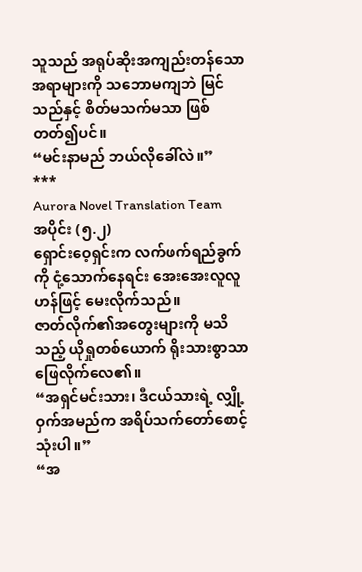သူသည် အရုပ်ဆိုးအကျည်းတန်သော အရာများကို သဘောမကျဘဲ မြင်သည်နှင့် စိတ်မသက်မသာ ဖြစ်တတ်၍ပင်။
“မင်းနာမည် ဘယ်လိုခေါ်လဲ။”
***
Aurora Novel Translation Team
အပိုင်း (၅.၂)
ရှောင်းဝေ့ရှင်းက လက်ဖက်ရည်ခွက်ကို ငုံ့သောက်နေရင်း အေးအေးလူလူဟန်ဖြင့် မေးလိုက်သည်။
ဇာတ်လိုက်၏အတွေးများကို မသိသည့် ယိုရှုတစ်ယောက် ရိုးသားစွာသာ ဖြေလိုက်လေ၏။
“အရှင်မင်းသား၊ ဒီငယ်သားရဲ့ လျှို့ဝှက်အမည်က အရိပ်သက်တော်စောင့်သုံးပါ။”
“အ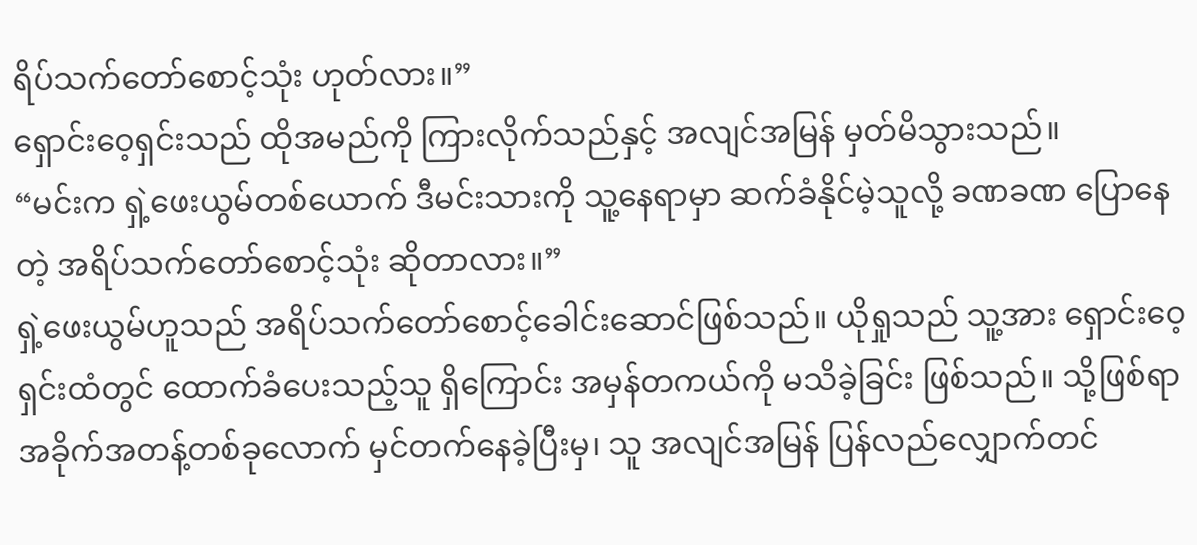ရိပ်သက်တော်စောင့်သုံး ဟုတ်လား။”
ရှောင်းဝေ့ရှင်းသည် ထိုအမည်ကို ကြားလိုက်သည်နှင့် အလျင်အမြန် မှတ်မိသွားသည်။
“မင်းက ရှဲ့ဖေးယွမ်တစ်ယောက် ဒီမင်းသားကို သူ့နေရာမှာ ဆက်ခံနိုင်မဲ့သူလို့ ခဏခဏ ပြောနေတဲ့ အရိပ်သက်တော်စောင့်သုံး ဆိုတာလား။”
ရှဲ့ဖေးယွမ်ဟူသည် အရိပ်သက်တော်စောင့်ခေါင်းဆောင်ဖြစ်သည်။ ယိုရှုသည် သူ့အား ရှောင်းဝေ့ရှင်းထံတွင် ထောက်ခံပေးသည့်သူ ရှိကြောင်း အမှန်တကယ်ကို မသိခဲ့ခြင်း ဖြစ်သည်။ သို့ဖြစ်ရာ အခိုက်အတန့်တစ်ခုလောက် မှင်တက်နေခဲ့ပြီးမှ၊ သူ အလျင်အမြန် ပြန်လည်လျှောက်တင်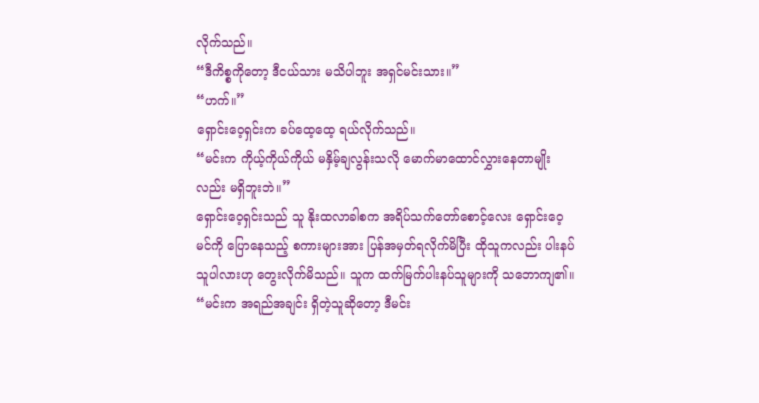လိုက်သည်။
“ဒီကိစ္စကိုတော့ ဒီငယ်သား မသိပါဘူး အရှင်မင်းသား။”
“ဟက်။”
ရှောင်းဝေ့ရှင်းက ခပ်ထေ့ထေ့ ရယ်လိုက်သည်။
“မင်းက ကိုယ့်ကိုယ်ကိုယ် မနှိမ့်ချလွန်းသလို မောက်မာထောင်လွှားနေတာမျိုးလည်း မရှိဘူးဘဲ။”
ရှောင်းဝေ့ရှင်းသည် သူ နိုးထလာခါစက အရိပ်သက်တော်စောင့်လေး ရှောင်းဝေ့မင်ကို ပြောနေသည့် စကားများအား ပြန်အမှတ်ရလိုက်မိပြီး ထိုသူကလည်း ပါးနပ်သူပါလားဟု တွေးလိုက်မိသည်။ သူက ထက်မြက်ပါးနပ်သူများကို သဘောကျ၏။
“မင်းက အရည်အချင်း ရှိတဲ့သူဆိုတော့ ဒီမင်း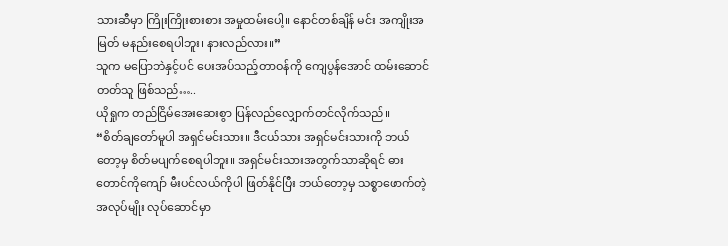သားဆီမှာ ကြိုးကြိုးစားစား အမှုထမ်းပေါ့။ နောင်တစ်ချိန် မင်း အကျိုးအမြတ် မနည်းစေရပါဘူး၊ နားလည်လား။”
သူက မပြောဘဲနှင့်ပင် ပေးအပ်သည့်တာဝန်ကို ကျေပွန်အောင် ထမ်းဆောင်တတ်သူ ဖြစ်သည်…..
ယိုရှုက တည်ငြိမ်အေးဆေးစွာ ပြန်လည်လျှောက်တင်လိုက်သည်။
“စိတ်ချတော်မူပါ အရှင်မင်းသား။ ဒီငယ်သား အရှင်မင်းသားကို ဘယ်တော့မှ စိတ်မပျက်စေရပါဘူး။ အရှင်မင်းသားအတွက်သာဆိုရင် ဓားတောင်ကိုကျော် မီးပင်လယ်ကိုပါ ဖြတ်နိုင်ပြီး ဘယ်တော့မှ သစ္စာဖောက်တဲ့အလုပ်မျိုး လုပ်ဆောင်မှာ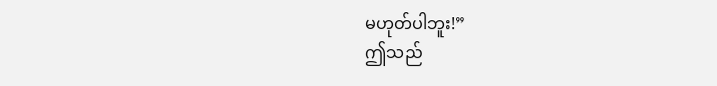မဟုတ်ပါဘူး!”
ဤသည်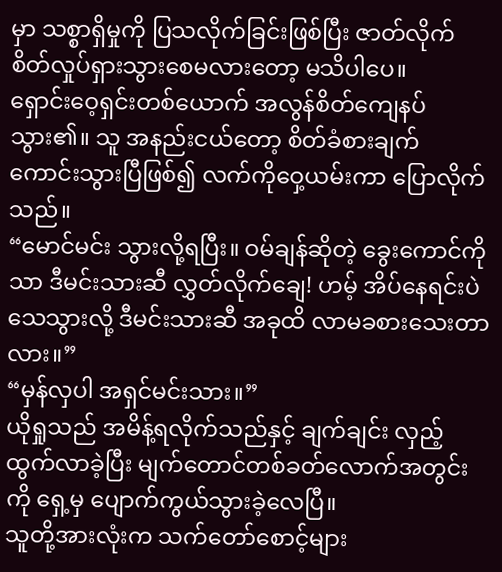မှာ သစ္စာရှိမှုကို ပြသလိုက်ခြင်းဖြစ်ပြီး ဇာတ်လိုက် စိတ်လှုပ်ရှားသွားစေမလားတော့ မသိပါပေ။
ရှောင်းဝေ့ရှင်းတစ်ယောက် အလွန်စိတ်ကျေနပ်သွား၏။ သူ အနည်းငယ်တော့ စိတ်ခံစားချက် ကောင်းသွားပြီဖြစ်၍ လက်ကိုဝှေ့ယမ်းကာ ပြောလိုက်သည်။
“မောင်မင်း သွားလို့ရပြီး။ ဝမ်ချန်ဆိုတဲ့ ခွေးကောင်ကိုသာ ဒီမင်းသားဆီ လွှတ်လိုက်ချေ! ဟမ့် အိပ်နေရင်းပဲ သေသွားလို့ ဒီမင်းသားဆီ အခုထိ လာမခစားသေးတာလား။”
“မှန်လှပါ အရှင်မင်းသား။”
ယိုရှုသည် အမိန့်ရလိုက်သည်နှင့် ချက်ချင်း လှည့်ထွက်လာခဲ့ပြီး မျက်တောင်တစ်ခတ်လောက်အတွင်းကို ရှေ့မှ ပျောက်ကွယ်သွားခဲ့လေပြီ။
သူတို့အားလုံးက သက်တော်စောင့်များ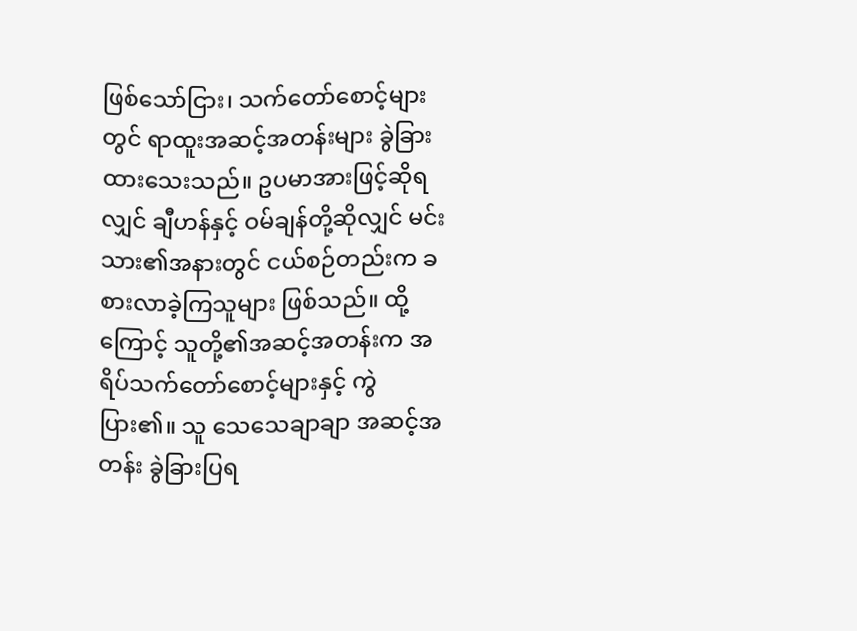ဖြစ်သော်ငြား၊ သက်တော်စောင့်များတွင် ရာထူးအဆင့်အတန်းများ ခွဲခြားထားသေးသည်။ ဥပမာအားဖြင့်ဆိုရလျှင် ချီဟန်နှင့် ဝမ်ချန်တို့ဆိုလျှင် မင်းသား၏အနားတွင် ငယ်စဉ်တည်းက ခစားလာခဲ့ကြသူများ ဖြစ်သည်။ ထို့ကြောင့် သူတို့၏အဆင့်အတန်းက အရိပ်သက်တော်စောင့်များနှင့် ကွဲပြား၏။ သူ သေသေချာချာ အဆင့်အတန်း ခွဲခြားပြရ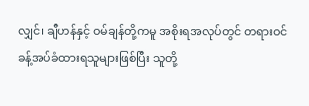လျှင်၊ ချီဟန်နှင့် ဝမ်ချန်တို့ကမူ အစိုးရအလုပ်တွင် တရားဝင်ခန့်အပ်ခံထားရသူများဖြစ်ပြီး သူတို့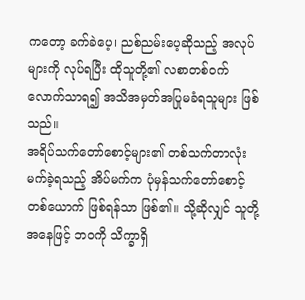ကတော့ ခက်ခဲပေ့၊ ညစ်ညမ်းပေ့ဆိုသည့် အလုပ်များကို လုပ်ရပြီး ထိုသူတို့၏ လစာတစ်ဝက်လောက်သာရ၍ အသိအမှတ်အပြုမခံရသူများ ဖြစ်သည်။
အရိပ်သက်တော်စောင့်များ၏ တစ်သက်တာလုံး မက်ခဲ့ရသည့် အိပ်မက်က ပုံမှန်သက်တော်စောင့်တစ်ယောက် ဖြစ်ရန်သာ ဖြစ်၏။ သို့ဆိုလျှင် သူတို့အနေဖြင့် ဘဝကို သိက္ခာရှိ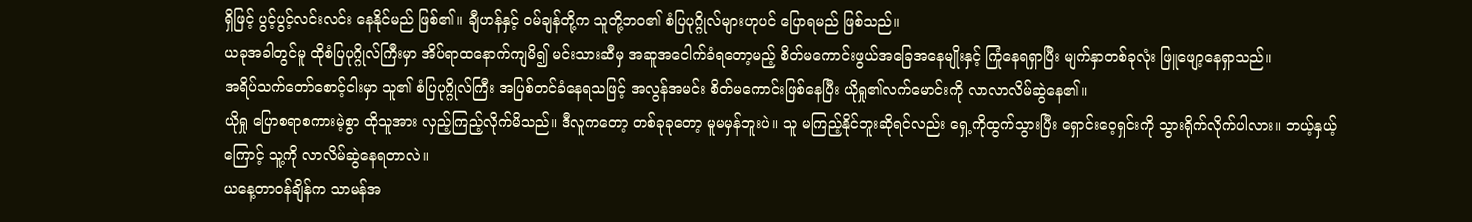ရှိဖြင့် ပွင့်ပွင့်လင်းလင်း နေနိုင်မည် ဖြစ်၏။ ချီဟန်နှင့် ဝမ်ချန်တို့က သူတို့ဘဝ၏ စံပြပုဂ္ဂိုလ်များဟုပင် ပြောရမည် ဖြစ်သည်။
ယခုအခါတွင်မူ ထိုစံပြပုဂ္ဂိုလ်ကြီးမှာ အိပ်ရာထနောက်ကျမိ၍ မင်းသားဆီမှ အဆူအငေါက်ခံရတော့မည့် စိတ်မကောင်းဖွယ်အခြေအနေမျိုးနှင့် ကြုံနေရရှာပြီး မျက်နှာတစ်ခုလုံး ဖြူဖျော့နေရှာသည်။
အရိပ်သက်တော်စောင့်ငါးမှာ သူ၏ စံပြပုဂ္ဂိုလ်ကြီး အပြစ်တင်ခံနေရသဖြင့် အလွန်အမင်း စိတ်မကောင်းဖြစ်နေပြီး ယိုရှု၏လက်မောင်းကို လာလာလိမ်ဆွဲနေ၏။
ယိုရှု ပြောစရာစကားမဲ့စွာ ထိုသူအား လှည့်ကြည့်လိုက်မိသည်။ ဒီလူကတော့ တစ်ခုခုတော့ မူမမှန်ဘူးပဲ။ သူ မကြည့်နိုင်ဘူးဆိုရင်လည်း ရှေ့ကိုထွက်သွားပြီး ရှောင်းဝေ့ရှင်းကို သွားရိုက်လိုက်ပါလား။ ဘယ့်နှယ့်ကြောင့် သူ့ကို လာလိမ်ဆွဲနေရတာလဲ။
ယနေ့တာဝန်ချိန်က သာမန်အ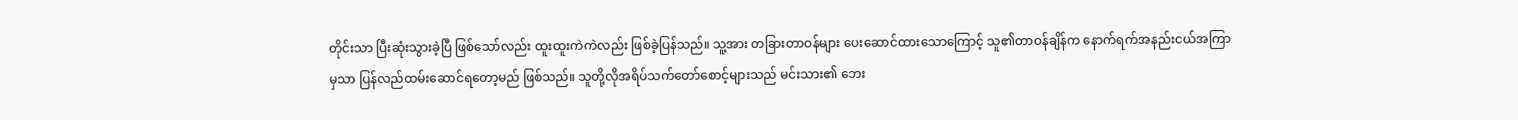တိုင်းသာ ပြီးဆုံးသွားခဲ့ပြီ ဖြစ်သော်လည်း ထူးထူးကဲကဲလည်း ဖြစ်ခဲ့ပြန်သည်။ သူ့အား တခြားတာဝန်များ ပေးဆောင်ထားသောကြောင့် သူ၏တာဝန်ချိန်က နောက်ရက်အနည်းငယ်အကြာမှသာ ပြန်လည်ထမ်းဆောင်ရတော့မည် ဖြစ်သည်။ သူတို့လိုအရိပ်သက်တော်စောင့်များသည် မင်းသား၏ ဘေး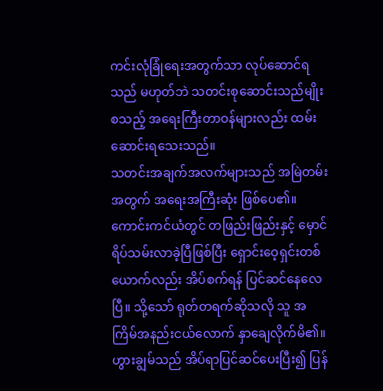ကင်းလုံခြုံရေးအတွက်သာ လုပ်ဆောင်ရသည် မဟုတ်ဘဲ သတင်းစုဆောင်းသည်မျိုး စသည့် အရေးကြီးတာဝန်များလည်း ထမ်းဆောင်းရသေးသည်။
သတင်းအချက်အလက်များသည် အမြဲတမ်းအတွက် အရေးအကြီးဆုံး ဖြစ်ပေ၏။
ကောင်းကင်ယံတွင် တဖြည်းဖြည်းနှင့် မှောင်ရိပ်သမ်းလာခဲ့ပြီဖြစ်ပြီး ရှောင်းဝေ့ရှင်းတစ်ယောက်လည်း အိပ်စက်ရန် ပြင်ဆင်နေလေပြီ။ သို့သော် ရုတ်တရက်ဆိုသလို သူ အကြိမ်အနည်းငယ်လောက် နှာချေလိုက်မိ၏။ ဟွားချွမ်သည် အိပ်ရာပြင်ဆင်ပေးပြီး၍ ပြန်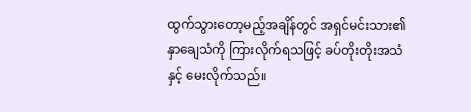ထွက်သွားတော့မည့်အချိန်တွင် အရှင်မင်းသား၏ နှာချေသံကို ကြားလိုက်ရသဖြင့် ခပ်တိုးတိုးအသံနှင့် မေးလိုက်သည်။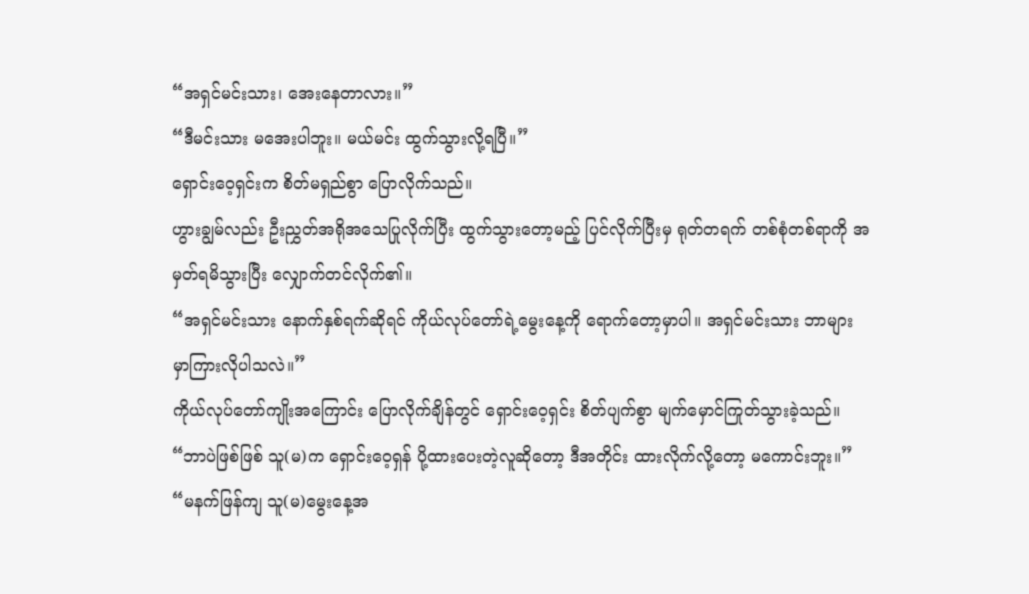“အရှင်မင်းသား၊ အေးနေတာလား။”
“ဒီမင်းသား မအေးပါဘူး။ မယ်မင်း ထွက်သွားလို့ရပြီ။”
ရှောင်းဝေ့ရှင်းက စိတ်မရှည်စွာ ပြောလိုက်သည်။
ဟွားချွမ်လည်း ဦးညွှတ်အရိုအသေပြုလိုက်ပြီး ထွက်သွားတော့မည့် ပြင်လိုက်ပြီးမှ ရုတ်တရက် တစ်စုံတစ်ရာကို အမှတ်ရမိသွားပြီး လျှောက်တင်လိုက်၏။
“အရှင်မင်းသား နောက်နှစ်ရက်ဆိုရင် ကိုယ်လုပ်တော်ရဲ့မွေးနေ့ကို ရောက်တော့မှာပါ။ အရှင်မင်းသား ဘာများ မှာကြားလိုပါသလဲ။”
ကိုယ်လုပ်တော်ကျိုးအကြောင်း ပြောလိုက်ချိန်တွင် ရှောင်းဝေ့ရှင်း စိတ်ပျက်စွာ မျက်မှောင်ကြုတ်သွားခဲ့သည်။
“ဘာပဲဖြစ်ဖြစ် သူ(မ)က ရှောင်းဝေ့ရှန် ပို့ထားပေးတဲ့လူဆိုတော့ ဒီအတိုင်း ထားလိုက်လို့တော့ မကောင်းဘူး။”
“မနက်ဖြန်ကျ သူ(မ)မွေးနေ့အ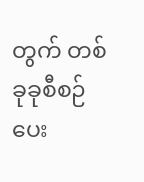တွက် တစ်ခုခုစီစဉ်ပေး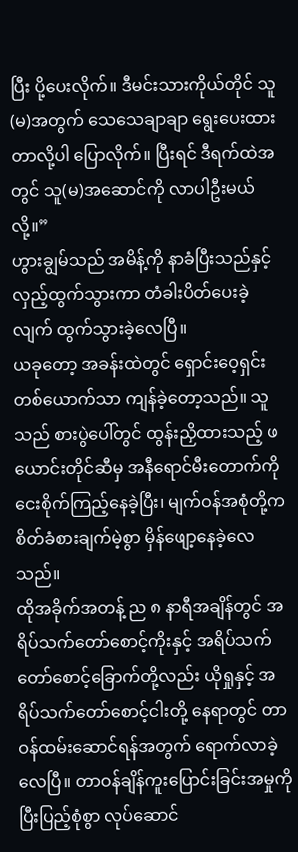ပြီး ပို့ပေးလိုက်။ ဒီမင်းသားကိုယ်တိုင် သူ(မ)အတွက် သေသေချာချာ ရွေးပေးထားတာလို့ပါ ပြောလိုက်။ ပြီးရင် ဒီရက်ထဲအတွင် သူ(မ)အဆောင်ကို လာပါဦးမယ်လို့။”
ဟွားချွမ်သည် အမိန့်ကို နာခံပြီးသည်နှင့် လှည့်ထွက်သွားကာ တံခါးပိတ်ပေးခဲ့လျက် ထွက်သွားခဲ့လေပြီ။
ယခုတော့ အခန်းထဲတွင် ရှောင်းဝေ့ရှင်းတစ်ယောက်သာ ကျန်ခဲ့တော့သည်။ သူသည် စားပွဲပေါ်တွင် ထွန်းညှိထားသည့် ဖယောင်းတိုင်ဆီမှ အနီရောင်မီးတောက်ကို ငေးစိုက်ကြည့်နေခဲ့ပြီး၊ မျက်ဝန်အစုံတို့က စိတ်ခံစားချက်မဲ့စွာ မှိန်ဖျော့နေခဲ့လေသည်။
ထိုအခိုက်အတန့် ည ၈ နာရီအချိန်တွင် အရိပ်သက်တော်စောင့်ကိုးနှင့် အရိပ်သက်တော်စောင့်ခြောက်တို့လည်း ယိုရှုနှင့် အရိပ်သက်တော်စောင့်ငါးတို့ နေရာတွင် တာဝန်ထမ်းဆောင်ရန်အတွက် ရောက်လာခဲ့လေပြီ။ တာဝန်ချိန်ကူးပြောင်းခြင်းအမှုကို ပြီးပြည့်စုံစွာ လုပ်ဆောင်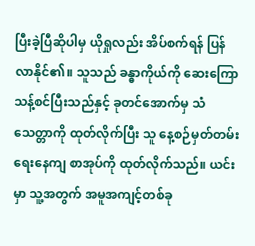ပြီးခဲ့ပြီဆိုပါမှ ယိုရှုလည်း အိပ်စက်ရန် ပြန်လာနိုင်၏။ သူသည် ခန္ဓာကိုယ်ကို ဆေးကြောသန့်စင်ပြီးသည်နှင့် ခုတင်အောက်မှ သံသေတ္တာကို ထုတ်လိုက်ပြီး သူ နေ့စဉ်မှတ်တမ်း ရေးနေကျ စာအုပ်ကို ထုတ်လိုက်သည်။ ယင်းမှာ သူ့အတွက် အမူအကျင့်တစ်ခု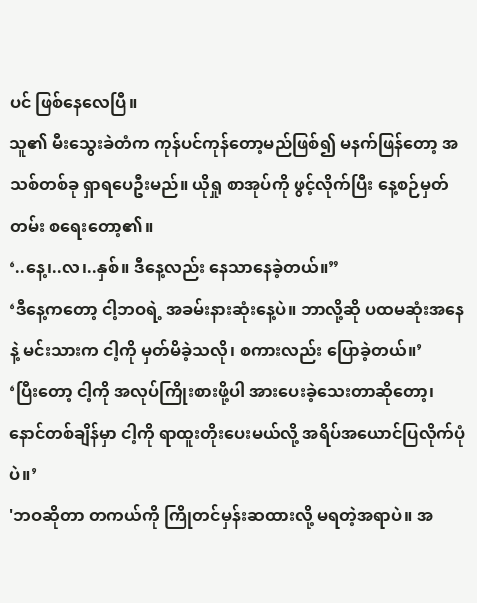ပင် ဖြစ်နေလေပြီ။
သူ၏ မီးသွေးခဲတံက ကုန်ပင်ကုန်တော့မည်ဖြစ်၍ မနက်ဖြန်တော့ အသစ်တစ်ခု ရှာရပေဦးမည်။ ယိုရှု စာအုပ်ကို ဖွင့်လိုက်ပြီး နေ့စဉ်မှတ်တမ်း စရေးတော့၏။
‘..နေ့၊..လ၊..နှစ်။ ဒီနေ့လည်း နေသာနေခဲ့တယ်။”
‘ဒီနေ့ကတော့ ငါ့ဘဝရဲ့ အခမ်းနားဆုံးနေ့ပဲ။ ဘာလို့ဆို ပထမဆုံးအနေနဲ့ မင်းသားက ငါ့ကို မှတ်မိခဲ့သလို၊ စကားလည်း ပြောခဲ့တယ်။’
‘ပြီးတော့ ငါ့ကို အလုပ်ကြိုးစားဖို့ပါ အားပေးခဲ့သေးတာဆိုတော့၊ နောင်တစ်ချိန်မှာ ငါ့ကို ရာထူးတိုးပေးမယ်လို့ အရိပ်အယောင်ပြလိုက်ပုံပဲ။’
'ဘဝဆိုတာ တကယ်ကို ကြိုတင်မှန်းဆထားလို့ မရတဲ့အရာပဲ။ အ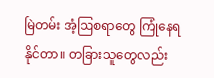မြဲတမ်း အံ့ဩစရာတွေ ကြုံနေရနိုင်တာ။ တခြားသူတွေလည်း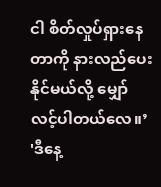ငါ စိတ်လှုပ်ရှားနေတာကို နားလည်ပေးနိုင်မယ်လို့ မျှော်လင့်ပါတယ်လေ။’
'ဒီနေ့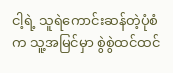ငါ့ရဲ့ သူရဲကောင်းဆန်တဲ့ပုံစံက သူ့အမြင်မှာ စွဲစွဲထင်ထင်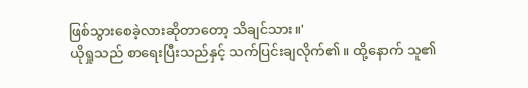ဖြစ်သွားစေခဲ့လားဆိုတာတော့ သိချင်သား။'
ယိုရှုသည် စာရေးပြီးသည်နှင့် သက်ပြင်းချလိုက်၏။ ထို့နောက် သူ၏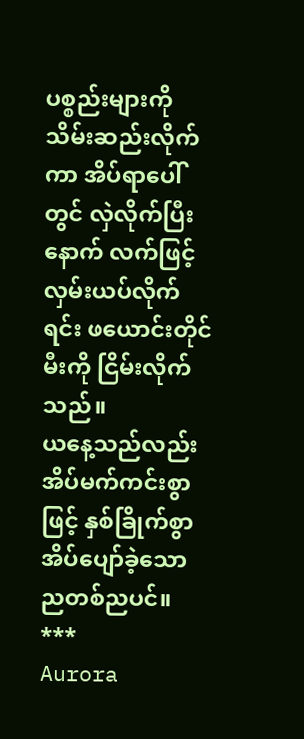ပစ္စည်းများကို သိမ်းဆည်းလိုက်ကာ အိပ်ရာပေါ်တွင် လှဲလိုက်ပြီးနောက် လက်ဖြင့် လှမ်းယပ်လိုက်ရင်း ဖယောင်းတိုင်မီးကို ငြိမ်းလိုက်သည်။
ယနေ့သည်လည်း အိပ်မက်ကင်းစွာဖြင့် နှစ်ခြိုက်စွာအိပ်ပျော်ခဲ့သော ညတစ်ညပင်။
***
Aurora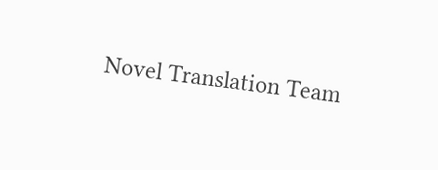Novel Translation Team